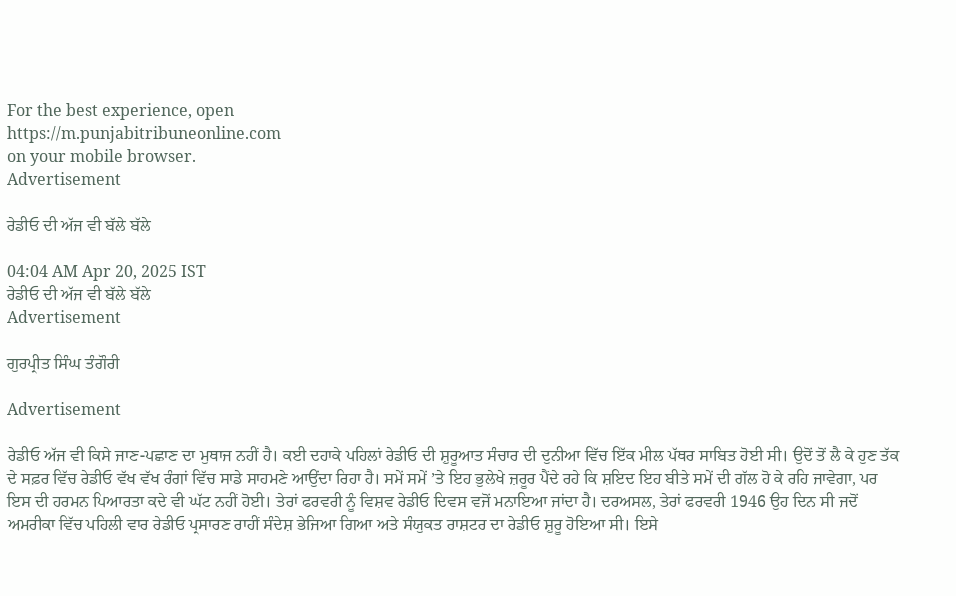For the best experience, open
https://m.punjabitribuneonline.com
on your mobile browser.
Advertisement

ਰੇਡੀਓ ਦੀ ਅੱਜ ਵੀ ਬੱਲੇ ਬੱਲੇ

04:04 AM Apr 20, 2025 IST
ਰੇਡੀਓ ਦੀ ਅੱਜ ਵੀ ਬੱਲੇ ਬੱਲੇ
Advertisement

ਗੁਰਪ੍ਰੀਤ ਸਿੰਘ ਤੰਗੌਰੀ

Advertisement

ਰੇਡੀਓ ਅੱਜ ਵੀ ਕਿਸੇ ਜਾਣ-ਪਛਾਣ ਦਾ ਮੁਥਾਜ ਨਹੀਂ ਹੈ। ਕਈ ਦਹਾਕੇ ਪਹਿਲਾਂ ਰੇਡੀਓ ਦੀ ਸ਼ੁਰੂਆਤ ਸੰਚਾਰ ਦੀ ਦੁਨੀਆ ਵਿੱਚ ਇੱਕ ਮੀਲ ਪੱਥਰ ਸਾਬਿਤ ਹੋਈ ਸੀ। ਉਦੋਂ ਤੋਂ ਲੈ ਕੇ ਹੁਣ ਤੱਕ ਦੇ ਸਫ਼ਰ ਵਿੱਚ ਰੇਡੀਓ ਵੱਖ ਵੱਖ ਰੰਗਾਂ ਵਿੱਚ ਸਾਡੇ ਸਾਹਮਣੇ ਆਉਂਦਾ ਰਿਹਾ ਹੈ। ਸਮੇਂ ਸਮੇਂ ’ਤੇ ਇਹ ਭੁਲੇਖੇ ਜ਼ਰੂਰ ਪੈਂਦੇ ਰਹੇ ਕਿ ਸ਼ਇਦ ਇਹ ਬੀਤੇ ਸਮੇਂ ਦੀ ਗੱਲ ਹੋ ਕੇ ਰਹਿ ਜਾਵੇਗਾ, ਪਰ ਇਸ ਦੀ ਹਰਮਨ ਪਿਆਰਤਾ ਕਦੇ ਵੀ ਘੱਟ ਨਹੀਂ ਹੋਈ। ਤੇਰਾਂ ਫਰਵਰੀ ਨੂੰ ਵਿਸ਼ਵ ਰੇਡੀਓ ਦਿਵਸ ਵਜੋਂ ਮਨਾਇਆ ਜਾਂਦਾ ਹੈ। ਦਰਅਸਲ, ਤੇਰਾਂ ਫਰਵਰੀ 1946 ਉਹ ਦਿਨ ਸੀ ਜਦੋਂ ਅਮਰੀਕਾ ਵਿੱਚ ਪਹਿਲੀ ਵਾਰ ਰੇਡੀਓ ਪ੍ਰਸਾਰਣ ਰਾਹੀਂ ਸੰਦੇਸ਼ ਭੇਜਿਆ ਗਿਆ ਅਤੇ ਸੰਯੁਕਤ ਰਾਸ਼ਟਰ ਦਾ ਰੇਡੀਓ ਸ਼ੁਰੂ ਹੋਇਆ ਸੀ। ਇਸੇ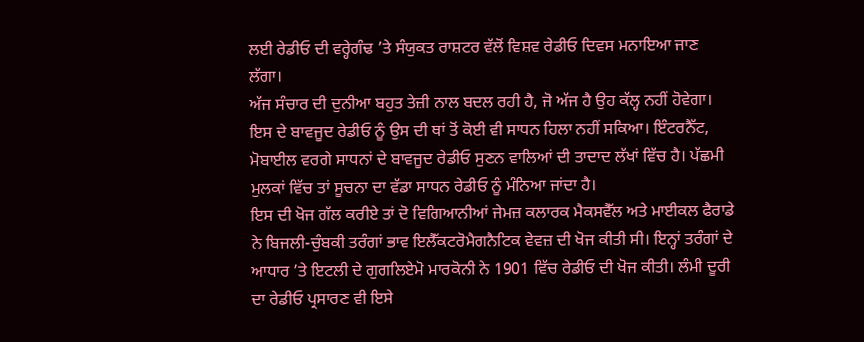ਲਈ ਰੇਡੀਓ ਦੀ ਵਰ੍ਹੇਗੰਢ ’ਤੇ ਸੰਯੁਕਤ ਰਾਸ਼ਟਰ ਵੱਲੋਂ ਵਿਸ਼ਵ ਰੇਡੀਓ ਦਿਵਸ ਮਨਾਇਆ ਜਾਣ ਲੱਗਾ।
ਅੱਜ ਸੰਚਾਰ ਦੀ ਦੁਨੀਆ ਬਹੁਤ ਤੇਜ਼ੀ ਨਾਲ ਬਦਲ ਰਹੀ ਹੈ, ਜੋ ਅੱਜ ਹੈ ਉਹ ਕੱਲ੍ਹ ਨਹੀਂ ਹੋਵੇਗਾ। ਇਸ ਦੇ ਬਾਵਜੂਦ ਰੇਡੀਓ ਨੂੰ ਉਸ ਦੀ ਥਾਂ ਤੋਂ ਕੋਈ ਵੀ ਸਾਧਨ ਹਿਲਾ ਨਹੀਂ ਸਕਿਆ। ਇੰਟਰਨੈੱਟ, ਮੋਬਾਈਲ ਵਰਗੇ ਸਾਧਨਾਂ ਦੇ ਬਾਵਜੂਦ ਰੇਡੀਓ ਸੁਣਨ ਵਾਲਿਆਂ ਦੀ ਤਾਦਾਦ ਲੱਖਾਂ ਵਿੱਚ ਹੈ। ਪੱਛਮੀ ਮੁਲਕਾਂ ਵਿੱਚ ਤਾਂ ਸੂਚਨਾ ਦਾ ਵੱਡਾ ਸਾਧਨ ਰੇਡੀਓ ਨੂੰ ਮੰਨਿਆ ਜਾਂਦਾ ਹੈ।
ਇਸ ਦੀ ਖੋਜ ਗੱਲ ਕਰੀਏ ਤਾਂ ਦੋ ਵਿਗਿਆਨੀਆਂ ਜੇਮਜ਼ ਕਲਾਰਕ ਮੈਕਸਵੈੱਲ ਅਤੇ ਮਾਈਕਲ ਫੈਰਾਡੇ ਨੇ ਬਿਜਲੀ-ਚੁੰਬਕੀ ਤਰੰਗਾਂ ਭਾਵ ਇਲੈੱਕਟਰੋਮੈਗਨੈਟਿਕ ਵੇਵਜ਼ ਦੀ ਖੋਜ ਕੀਤੀ ਸੀ। ਇਨ੍ਹਾਂ ਤਰੰਗਾਂ ਦੇ ਆਧਾਰ ’ਤੇ ਇਟਲੀ ਦੇ ਗੁਗਲਿਏਮੋ ਮਾਰਕੋਨੀ ਨੇ 1901 ਵਿੱਚ ਰੇਡੀਓ ਦੀ ਖੋਜ ਕੀਤੀ। ਲੰਮੀ ਦੂਰੀ ਦਾ ਰੇਡੀਓ ਪ੍ਰਸਾਰਣ ਵੀ ਇਸੇ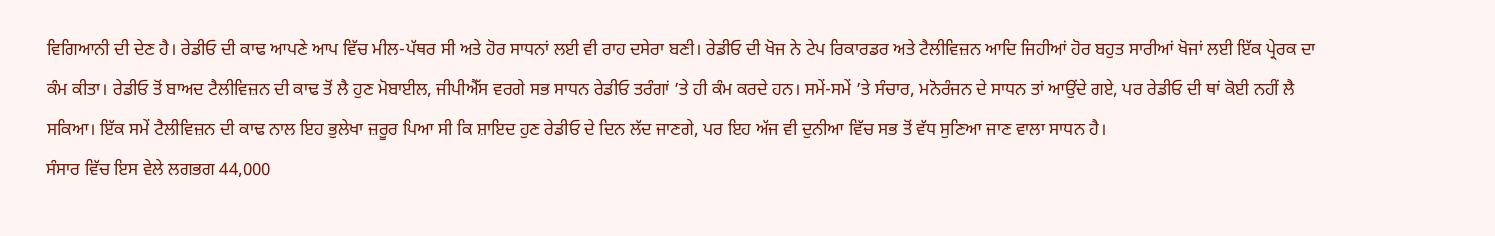ਵਿਗਿਆਨੀ ਦੀ ਦੇਣ ਹੈ। ਰੇਡੀਓ ਦੀ ਕਾਢ ਆਪਣੇ ਆਪ ਵਿੱਚ ਮੀਲ-ਪੱਥਰ ਸੀ ਅਤੇ ਹੋਰ ਸਾਧਨਾਂ ਲਈ ਵੀ ਰਾਹ ਦਸੇਰਾ ਬਣੀ। ਰੇਡੀਓ ਦੀ ਖੋਜ ਨੇ ਟੇਪ ਰਿਕਾਰਡਰ ਅਤੇ ਟੈਲੀਵਿਜ਼ਨ ਆਦਿ ਜਿਹੀਆਂ ਹੋਰ ਬਹੁਤ ਸਾਰੀਆਂ ਖੋਜਾਂ ਲਈ ਇੱਕ ਪ੍ਰੇਰਕ ਦਾ ਕੰਮ ਕੀਤਾ। ਰੇਡੀਓ ਤੋਂ ਬਾਅਦ ਟੈਲੀਵਿਜ਼ਨ ਦੀ ਕਾਢ ਤੋਂ ਲੈ ਹੁਣ ਮੋਬਾਈਲ, ਜੀਪੀਐੱਸ ਵਰਗੇ ਸਭ ਸਾਧਨ ਰੇਡੀਓ ਤਰੰਗਾਂ ’ਤੇ ਹੀ ਕੰਮ ਕਰਦੇ ਹਨ। ਸਮੇਂ-ਸਮੇਂ ’ਤੇ ਸੰਚਾਰ, ਮਨੋਰੰਜਨ ਦੇ ਸਾਧਨ ਤਾਂ ਆਉਂਦੇ ਗਏ, ਪਰ ਰੇਡੀਓ ਦੀ ਥਾਂ ਕੋਈ ਨਹੀਂ ਲੈ ਸਕਿਆ। ਇੱਕ ਸਮੇਂ ਟੈਲੀਵਿਜ਼ਨ ਦੀ ਕਾਢ ਨਾਲ ਇਹ ਭੁਲੇਖਾ ਜ਼ਰੂਰ ਪਿਆ ਸੀ ਕਿ ਸ਼ਾਇਦ ਹੁਣ ਰੇਡੀਓ ਦੇ ਦਿਨ ਲੱਦ ਜਾਣਗੇ, ਪਰ ਇਹ ਅੱਜ ਵੀ ਦੁਨੀਆ ਵਿੱਚ ਸਭ ਤੋਂ ਵੱਧ ਸੁਣਿਆ ਜਾਣ ਵਾਲਾ ਸਾਧਨ ਹੈ।
ਸੰਸਾਰ ਵਿੱਚ ਇਸ ਵੇਲੇ ਲਗਭਗ 44,000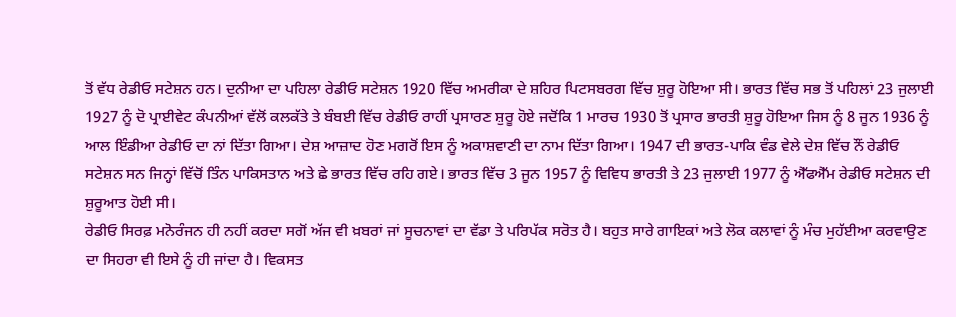ਤੋਂ ਵੱਧ ਰੇਡੀਓ ਸਟੇਸ਼ਨ ਹਨ। ਦੁਨੀਆ ਦਾ ਪਹਿਲਾ ਰੇਡੀਓ ਸਟੇਸ਼ਨ 1920 ਵਿੱਚ ਅਮਰੀਕਾ ਦੇ ਸ਼ਹਿਰ ਪਿਟਸਬਰਗ ਵਿੱਚ ਸ਼ੁਰੂ ਹੋਇਆ ਸੀ। ਭਾਰਤ ਵਿੱਚ ਸਭ ਤੋਂ ਪਹਿਲਾਂ 23 ਜੁਲਾਈ 1927 ਨੂੰ ਦੋ ਪ੍ਰਾਈਵੇਟ ਕੰਪਨੀਆਂ ਵੱਲੋਂ ਕਲਕੱਤੇ ਤੇ ਬੰਬਈ ਵਿੱਚ ਰੇਡੀਓ ਰਾਹੀਂ ਪ੍ਰਸਾਰਣ ਸ਼ੁਰੂ ਹੋਏ ਜਦੋਂਕਿ 1 ਮਾਰਚ 1930 ਤੋਂ ਪ੍ਰਸਾਰ ਭਾਰਤੀ ਸ਼ੁਰੂ ਹੋਇਆ ਜਿਸ ਨੂੰ 8 ਜੂਨ 1936 ਨੂੰ ਆਲ ਇੰਡੀਆ ਰੇਡੀਓ ਦਾ ਨਾਂ ਦਿੱਤਾ ਗਿਆ। ਦੇਸ਼ ਆਜ਼ਾਦ ਹੋਣ ਮਗਰੋਂ ਇਸ ਨੂੰ ਅਕਾਸ਼ਵਾਣੀ ਦਾ ਨਾਮ ਦਿੱਤਾ ਗਿਆ। 1947 ਦੀ ਭਾਰਤ-ਪਾਕਿ ਵੰਡ ਵੇਲੇ ਦੇਸ਼ ਵਿੱਚ ਨੌਂ ਰੇਡੀਓ ਸਟੇਸ਼ਨ ਸਨ ਜਿਨ੍ਹਾਂ ਵਿੱਚੋਂ ਤਿੰਨ ਪਾਕਿਸਤਾਨ ਅਤੇ ਛੇ ਭਾਰਤ ਵਿੱਚ ਰਹਿ ਗਏ। ਭਾਰਤ ਵਿੱਚ 3 ਜੂਨ 1957 ਨੂੰ ਵਿਵਿਧ ਭਾਰਤੀ ਤੇ 23 ਜੁਲਾਈ 1977 ਨੂੰ ਐੱਫਐੱਮ ਰੇਡੀਓ ਸਟੇਸ਼ਨ ਦੀ ਸ਼ੁਰੂਆਤ ਹੋਈ ਸੀ।
ਰੇਡੀਓ ਸਿਰਫ਼ ਮਨੋਰੰਜਨ ਹੀ ਨਹੀਂ ਕਰਦਾ ਸਗੋਂ ਅੱਜ ਵੀ ਖ਼ਬਰਾਂ ਜਾਂ ਸੂਚਨਾਵਾਂ ਦਾ ਵੱਡਾ ਤੇ ਪਰਿਪੱਕ ਸਰੋਤ ਹੈ। ਬਹੁਤ ਸਾਰੇ ਗਾਇਕਾਂ ਅਤੇ ਲੋਕ ਕਲਾਵਾਂ ਨੂੰ ਮੰਚ ਮੁਹੱਈਆ ਕਰਵਾਉਣ ਦਾ ਸਿਹਰਾ ਵੀ ਇਸੇ ਨੂੰ ਹੀ ਜਾਂਦਾ ਹੈ। ਵਿਕਸਤ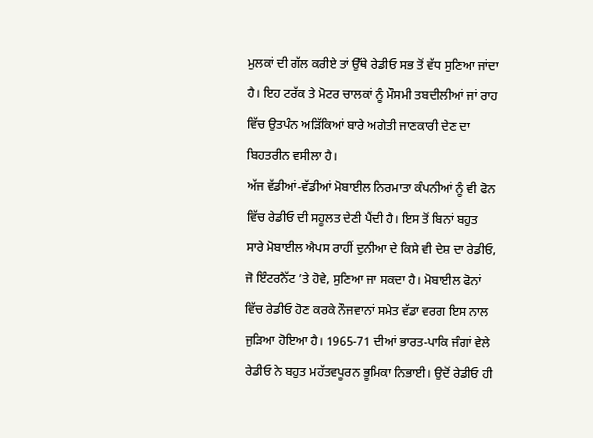ਮੁਲਕਾਂ ਦੀ ਗੱਲ ਕਰੀਏ ਤਾਂ ਉੱਥੇ ਰੇਡੀਓ ਸਭ ਤੋਂ ਵੱਧ ਸੁਣਿਆ ਜਾਂਦਾ ਹੈ। ਇਹ ਟਰੱਕ ਤੇ ਮੋਟਰ ਚਾਲਕਾਂ ਨੂੰ ਮੌਸਮੀ ਤਬਦੀਲੀਆਂ ਜਾਂ ਰਾਹ ਵਿੱਚ ਉਤਪੰਨ ਅੜਿੱਕਿਆਂ ਬਾਰੇ ਅਗੇਤੀ ਜਾਣਕਾਰੀ ਦੇਣ ਦਾ ਬਿਹਤਰੀਨ ਵਸੀਲਾ ਹੈ।
ਅੱਜ ਵੱਡੀਆਂ-ਵੱਡੀਆਂ ਮੋਬਾਈਲ ਨਿਰਮਾਤਾ ਕੰਪਨੀਆਂ ਨੂੰ ਵੀ ਫੋਨ ਵਿੱਚ ਰੇਡੀਓ ਦੀ ਸਹੂਲਤ ਦੇਣੀ ਪੈਂਦੀ ਹੈ। ਇਸ ਤੋਂ ਬਿਨਾਂ ਬਹੁਤ ਸਾਰੇ ਮੋਬਾਈਲ ਐਪਸ ਰਾਹੀਂ ਦੁਨੀਆ ਦੇ ਕਿਸੇ ਵੀ ਦੇਸ਼ ਦਾ ਰੇਡੀਓ, ਜੋ ਇੰਟਰਨੈੱਟ ’ਤੇ ਹੋਵੇ, ਸੁਣਿਆ ਜਾ ਸਕਦਾ ਹੈ। ਮੋਬਾਈਲ ਫੋਨਾਂ ਵਿੱਚ ਰੇਡੀਓ ਹੋਣ ਕਰਕੇ ਨੌਜਵਾਨਾਂ ਸਮੇਤ ਵੱਡਾ ਵਰਗ ਇਸ ਨਾਲ ਜੁੜਿਆ ਹੋਇਆ ਹੈ। 1965-71 ਦੀਆਂ ਭਾਰਤ-ਪਾਕਿ ਜੰਗਾਂ ਵੇਲੇ ਰੇਡੀਓ ਨੇ ਬਹੁਤ ਮਹੱਤਵਪੂਰਨ ਭੂਮਿਕਾ ਨਿਭਾਈ। ਉਦੋਂ ਰੇਡੀਓ ਹੀ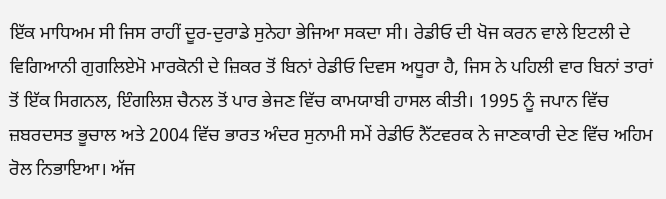ਇੱਕ ਮਾਧਿਅਮ ਸੀ ਜਿਸ ਰਾਹੀਂ ਦੂਰ-ਦੁਰਾਡੇ ਸੁਨੇਹਾ ਭੇਜਿਆ ਸਕਦਾ ਸੀ। ਰੇਡੀਓ ਦੀ ਖੋਜ ਕਰਨ ਵਾਲੇ ਇਟਲੀ ਦੇ ਵਿਗਿਆਨੀ ਗੁਗਲਿਏਮੋ ਮਾਰਕੋਨੀ ਦੇ ਜ਼ਿਕਰ ਤੋਂ ਬਿਨਾਂ ਰੇਡੀਓ ਦਿਵਸ ਅਧੂਰਾ ਹੈ, ਜਿਸ ਨੇ ਪਹਿਲੀ ਵਾਰ ਬਿਨਾਂ ਤਾਰਾਂ ਤੋਂ ਇੱਕ ਸਿਗਨਲ, ਇੰਗਲਿਸ਼ ਚੈਨਲ ਤੋਂ ਪਾਰ ਭੇਜਣ ਵਿੱਚ ਕਾਮਯਾਬੀ ਹਾਸਲ ਕੀਤੀ। 1995 ਨੂੰ ਜਪਾਨ ਵਿੱਚ ਜ਼ਬਰਦਸਤ ਭੂਚਾਲ ਅਤੇ 2004 ਵਿੱਚ ਭਾਰਤ ਅੰਦਰ ਸੁਨਾਮੀ ਸਮੇਂ ਰੇਡੀਓ ਨੈੱਟਵਰਕ ਨੇ ਜਾਣਕਾਰੀ ਦੇਣ ਵਿੱਚ ਅਹਿਮ ਰੋਲ ਨਿਭਾਇਆ। ਅੱਜ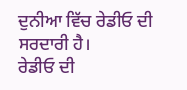ਦੁਨੀਆ ਵਿੱਚ ਰੇਡੀਓ ਦੀ ਸਰਦਾਰੀ ਹੈ।
ਰੇਡੀਓ ਦੀ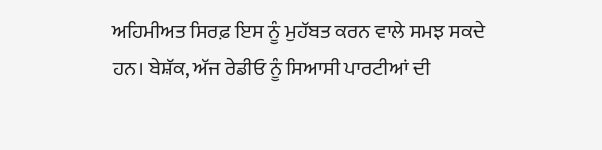ਅਹਿਮੀਅਤ ਸਿਰਫ਼ ਇਸ ਨੂੰ ਮੁਹੱਬਤ ਕਰਨ ਵਾਲੇ ਸਮਝ ਸਕਦੇ ਹਨ। ਬੇਸ਼ੱਕ, ਅੱਜ ਰੇਡੀਓ ਨੂੰ ਸਿਆਸੀ ਪਾਰਟੀਆਂ ਦੀ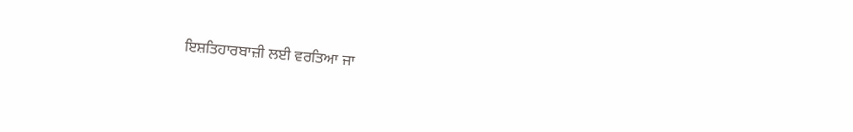ਇਸ਼ਤਿਹਾਰਬਾਜ਼ੀ ਲਈ ਵਰਤਿਆ ਜਾ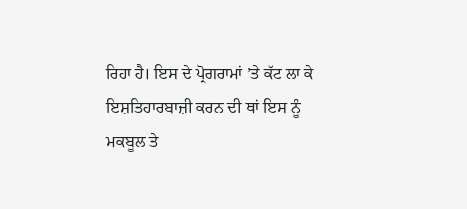ਰਿਹਾ ਹੈ। ਇਸ ਦੇ ਪ੍ਰੋਗਰਾਮਾਂ ’ਤੇ ਕੱਟ ਲਾ ਕੇ ਇਸ਼ਤਿਹਾਰਬਾਜ਼ੀ ਕਰਨ ਦੀ ਥਾਂ ਇਸ ਨੂੰ ਮਕਬੂਲ ਤੇ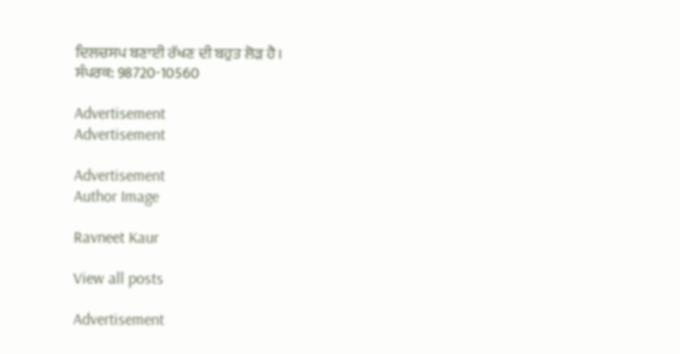ਦਿਲਚਸਪ ਬਣਾਈ ਰੱਖਣ ਦੀ ਬਹੁਤ ਲੋੜ ਹੈ।
ਸੰਪਰਕ: 98720-10560

Advertisement
Advertisement

Advertisement
Author Image

Ravneet Kaur

View all posts

Advertisement